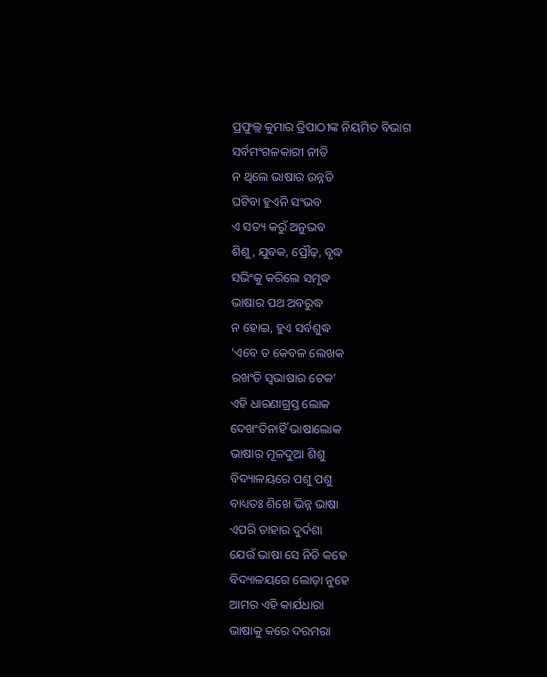ପ୍ରଫୁଲ୍ଲ କୁମାର ତ୍ରିପାଠୀଙ୍କ ନିୟମିତ ବିଭାଗ
ସର୍ବମଂଗଳକାରୀ ନୀତି
ନ ଥିଲେ ଭାଷାର ଉନ୍ନତି
ଘଟିବା ହୁଏନି ସଂଭବ
ଏ ସତ୍ୟ କରୁଁ ଅନୁଭବ
ଶିଶୁ, ଯୁବକ, ପ୍ରୌଢ଼, ବୃଦ୍ଧ
ସଭିଂକୁ କରିଲେ ସମୃଦ୍ଧ
ଭାଷାର ପଥ ଅବରୁଦ୍ଧ
ନ ହୋଇ, ହୁଏ ସର୍ବଶୁଦ୍ଧ
‘ଏବେ ତ କେବଳ ଲେଖକ
ରଖଂତି ସ୍ବଭାଷାର ଟେକ’
ଏହି ଧାରଣାଗ୍ରସ୍ତ ଲୋକ
ଦେଖଂତିନାହିଁ ଭାଷାଲୋକ
ଭାଷାର ମୂଳଦୁଆ ଶିଶୁ
ବିଦ୍ୟାଳୟରେ ପଶୁ ପଶୁ
ବାଧ୍ୟତଃ ଶିଖେ ଭିନ୍ନ ଭାଷା
ଏପରି ତାହାର ଦୁର୍ଦଶା
ଯେଉଁ ଭାଷା ସେ ନିତି କହେ
ବିଦ୍ୟାଳୟରେ ଲୋଡ଼ା ନୁହେ
ଆମର ଏହି କାର୍ଯଧାରା
ଭାଷାକୁ କରେ ଦରମରା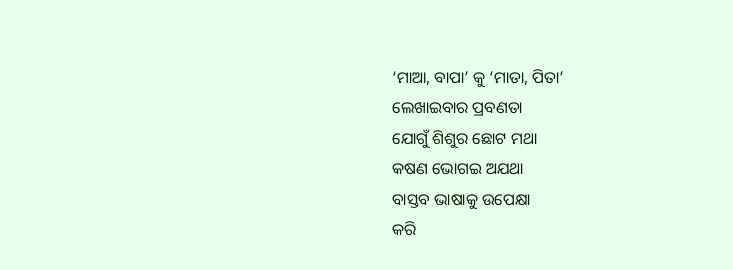‘ମାଆ, ବାପା’ କୁ ‘ମାତା, ପିତା’
ଲେଖାଇବାର ପ୍ରବଣତା
ଯୋଗୁଁ ଶିଶୁର ଛୋଟ ମଥା
କଷଣ ଭୋଗଇ ଅଯଥା
ବାସ୍ତବ ଭାଷାକୁ ଉପେକ୍ଷା
କରି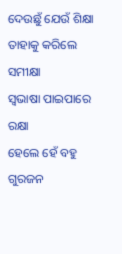ଦେଉଛୁଁ ଯେଉଁ ଶିକ୍ଷା
ତାହାକୁ କରିଲେ ସମୀକ୍ଷା
ସ୍ବଭାଷା ପାଇପାରେ ରକ୍ଷା
ହେଲେ ହେଁ ବହୁ ଗୁରଜନ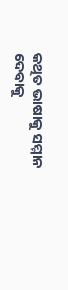କଥିତ ଭାଷାକୁ ସମ୍ମାନ
ଦେବାକୁ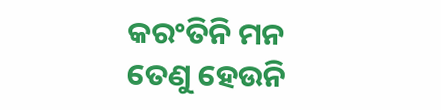କରଂତିନି ମନ
ତେଣୁ ହେଉନି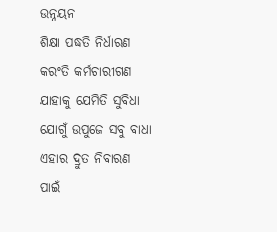ଉନ୍ନୟନ
ଶିକ୍ଷା ପଦ୍ଧତି ନିର୍ଧାରଣ
କରଂତି କର୍ମଚାରୀଗଣ
ଯାହାକୁ ଯେମିତି ସୁବିଧା
ଯୋଗୁଁ ଉପୁଜେ ସବୁ ବାଧା
ଏହାର ଦ୍ରୁତ ନିବାରଣ
ପାଇଁ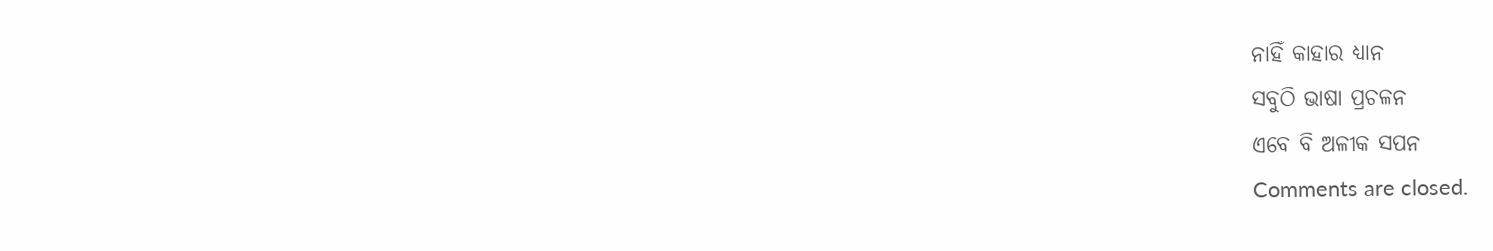ନାହିଁ କାହାର ଧ୍ୟାନ
ସବୁଠି ଭାଷା ପ୍ରଚଳନ
ଏବେ ବି ଅଳୀକ ସପନ
Comments are closed.